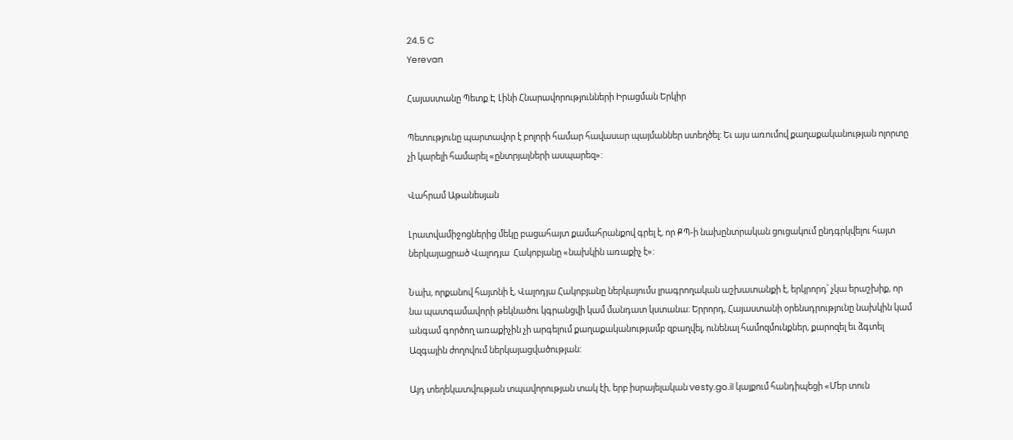24.5 C
Yerevan

Հայաստանը Պետք Է Լինի Հնարավորությունների Իրացման Երկիր

Պետությունը պարտավոր է բոլորի համար հավասար պայմաններ ստեղծել: Եւ այս առումով քաղաքականության ոլորտը չի կարելի համարել «ընտրյալների ասպարեզ»:

Վահրամ Աթանեսյան

Լրատվամիջոցներից մեկը բացահայտ քամահրանքով գրել է, որ ՔՊ‑ի նախընտրական ցուցակում ընդգրկվելու հայտ ներկայացրած Վալոդյա  Հակոբյանը «նախկին առաքիչ է»:

Նախ, որքանով հայտնի է, Վալոդյա Հակոբյանը ներկայումս լրագրողական աշխատանքի է, երկրորդ՝ չկա երաշխիք, որ նա պատգամավորի թեկնածու կգրանցվի կամ մանդատ կստանա: Երրորդ, Հայաստանի օրենսդրությունը նախկին կամ անգամ գործող առաքիչին չի արգելում քաղաքականությամբ զբաղվել, ունենալ համոզմունքներ, քարոզել եւ ձգտել Ազգային ժողովում ներկայացվածության:

Այդ տեղեկատվության տպավորության տակ էի, երբ իսրայելական vesty.go.il կայքում հանդիպեցի «Մեր տուն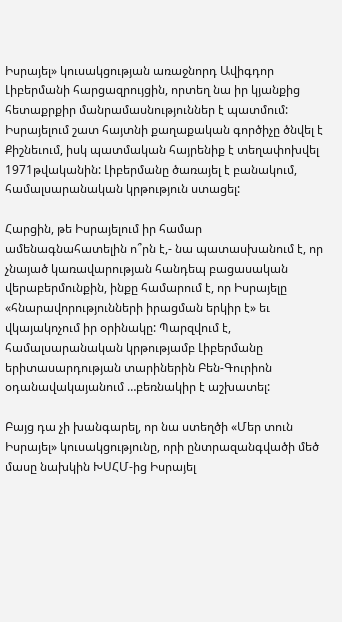Իսրայել» կուսակցության առաջնորդ Ավիգդոր Լիբերմանի հարցազրույցին, որտեղ նա իր կյանքից հետաքրքիր մանրամասնություններ է պատմում: Իսրայելում շատ հայտնի քաղաքական գործիչը ծնվել է Քիշնեւում, իսկ պատմական հայրենիք է տեղափոխվել 1971թվականին: Լիբերմանը ծառայել է բանակում, համալսարանական կրթություն ստացել:

Հարցին, թե Իսրայելում իր համար ամենագնահատելին ո՞րն է,- նա պատասխանում է, որ չնայած կառավարության հանդեպ բացասական վերաբերմունքին, ինքը համարում է, որ Իսրայելը «հնարավորությունների իրացման երկիր է» եւ վկայակոչում իր օրինակը: Պարզվում է, համալսարանական կրթությամբ Լիբերմանը երիտասարդության տարիներին Բեն-Գուրիոն օդանավակայանում …բեռնակիր է աշխատել:

Բայց դա չի խանգարել, որ նա ստեղծի «Մեր տուն Իսրայել» կուսակցությունը, որի ընտրազանգվածի մեծ մասը նախկին ԽՍՀՄ-ից Իսրայել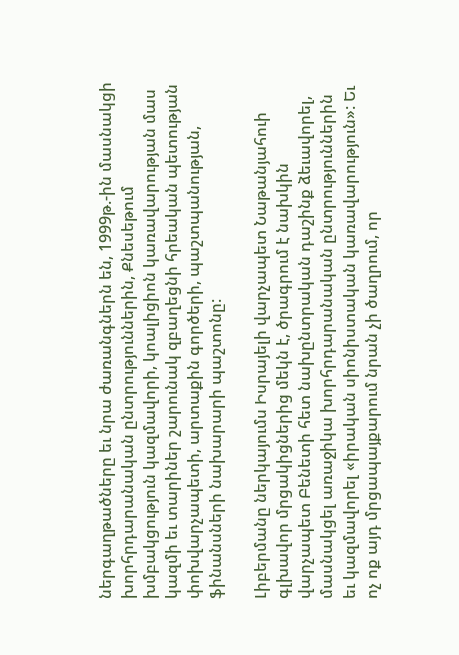ներգաղթածները եւ նրա ժառանգներն են, 1999թ.-ին մասնակցի խորհրդարանական ընտրություններին, Քնեսեթում խմբակցություն կազմավորի, կոալիցիոն կառավարության մաս կազմի եւ տարիներ շարունակ զբաղեցնի հրեական պետության փոխվարչապետի, արտաքին գործերի, պաշտպանության, ֆինանսների նախարարի պաշտոնը:

Լիբերմանը ներկայումս Իսրայելի վարչապետ Նաթանյահուի գլխավոր մրցակիցներից մեկն է, ծրագրում է նախկին վարչապետ Բենետի հետ նախընտրական դաշինք ձեւավորել, մասնակցել առաջիկա խորհրդարանական ընտրություններին եւ կազմավորել «իրական սիոնիստական կառավարություն»: Եւ ոչ ոք այդ մրցապայքարում նրան չի ծաղրում, որ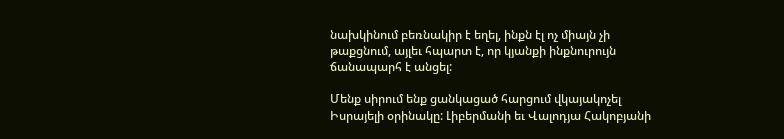նախկինում բեռնակիր է եղել, ինքն էլ ոչ միայն չի թաքցնում, այլեւ հպարտ է, որ կյանքի ինքնուրույն ճանապարհ է անցել:

Մենք սիրում ենք ցանկացած հարցում վկայակոչել Իսրայելի օրինակը: Լիբերմանի եւ Վալոդյա Հակոբյանի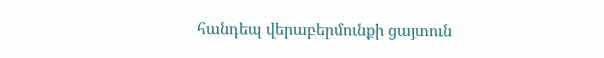հանդեպ վերաբերմունքի ցայտուն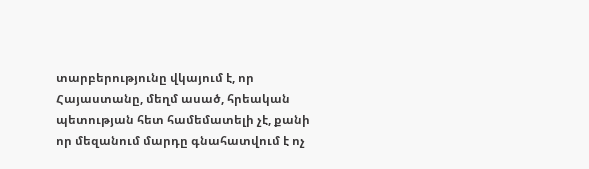տարբերությունը վկայում է, որ Հայաստանը, մեղմ ասած, հրեական պետության հետ համեմատելի չէ, քանի որ մեզանում մարդը գնահատվում է ոչ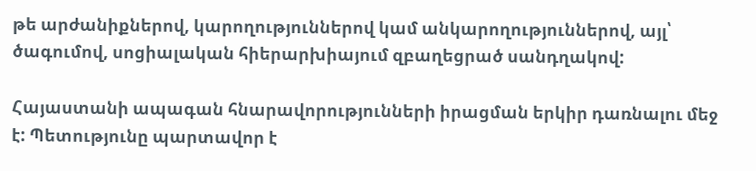թե արժանիքներով, կարողություններով կամ անկարողություններով, այլ՝ ծագումով, սոցիալական հիերարխիայում զբաղեցրած սանդղակով:

Հայաստանի ապագան հնարավորությունների իրացման երկիր դառնալու մեջ է: Պետությունը պարտավոր է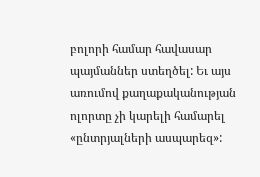բոլորի համար հավասար պայմաններ ստեղծել: Եւ այս առումով քաղաքականության ոլորտը չի կարելի համարել «ընտրյալների ասպարեզ»: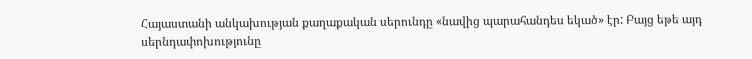Հայաստանի անկախության քաղաքական սերունդը «նավից պարահանդես եկած» էր: Բայց եթե այդ սերնդափոխությունը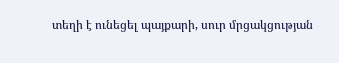տեղի է ունեցել պայքարի, սուր մրցակցության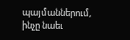պայմաններում, ինչը նաեւ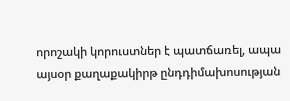որոշակի կորուստներ է պատճառել, ապա այսօր քաղաքակիրթ ընդդիմախոսության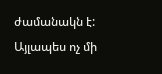ժամանակն է: Այլապես ոչ մի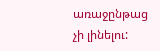առաջընթաց չի լինելու: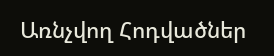Առնչվող Հոդվածներ